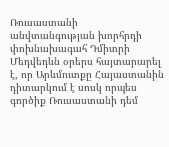Ռուսաստանի անվտանգության խորհրդի փոխնախագահ Դմիտրի Մեդվեդևն օրերս հայտարարել է, որ Արևմուտքը Հայաստանին դիտարկում է սոսկ որպես գործիք Ռուսաստանի դեմ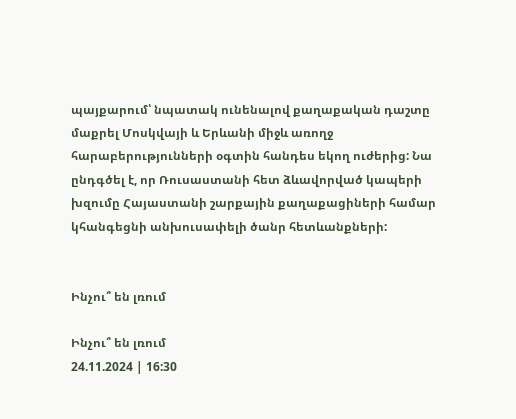պայքարում՝ նպատակ ունենալով քաղաքական դաշտը մաքրել Մոսկվայի և Երևանի միջև առողջ հարաբերությունների օգտին հանդես եկող ուժերից: Նա ընդգծել է, որ Ռուսաստանի հետ ձևավորված կապերի խզումը Հայաստանի շարքային քաղաքացիների համար կհանգեցնի անխուսափելի ծանր հետևանքների:


Ինչու՞ են լռում

Ինչու՞ են լռում
24.11.2024 | 16:30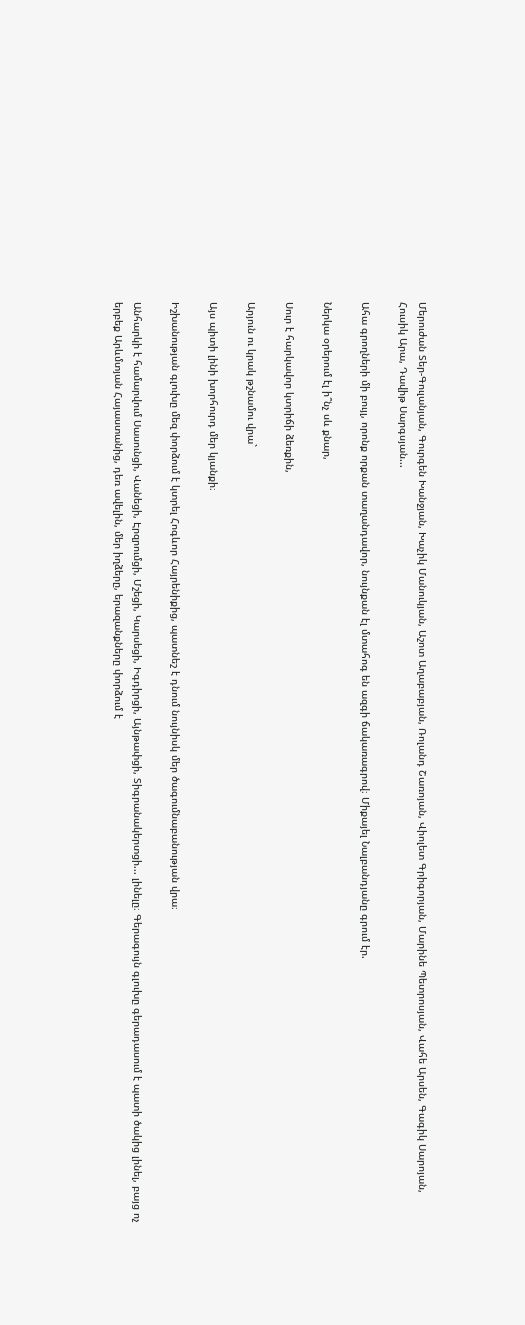Մերուժան Տեր-Գուլանյան, Գուրգեն Խանջյան, Խաչիկ Մանուկյան, Աշոտ Աղաբաբյան, Ռոլանդ Շառոյան, Վիոլետ Գրիգորյան, Մարինե Պետրոսյան, Վահե Արսեն, Գագիկ Սարոյան, Հուսիկ Արա, Դավիթ Սարգսյան...

Ահա գրողների մի բույլ, որոնք որքան տաղանդավոր, նույնքան էլ մտահոգ են ազգի ճակառագրով։ Միքայել Նալբանդյանը գրում էր.

Ներկա օրերում էլ ի՞նչ սև քնար,

Սուր է հարկավոր կտրիճի ձեռքին,

Արյուն ու կրակ թշնամու վրա`

Այս պիտի լինի խորհուրդ մեր կյանքի։

Իշխանության գլուխը մեզ փորձում է կտրել Հոգևոր Հայրենիքից, պատնեշ է դնում նույնիսկ մեր ծագումնաբանության վրա։

Անհարկի է համարվում Սասունցի, Վանեցի, Էրզրումցի, Մշեցի, Կարսեցի, Իգդիրցի, Այնթափցի, Տիգրանակերտցի... լինելը։ Գերագույն գլուխը գերադասում է պատի ծակից լինել, բայց ոչ երբեք Արևմտյան Հայաստանից, դեռ ավելին, մեր իղձերը, երազանքները փորձում է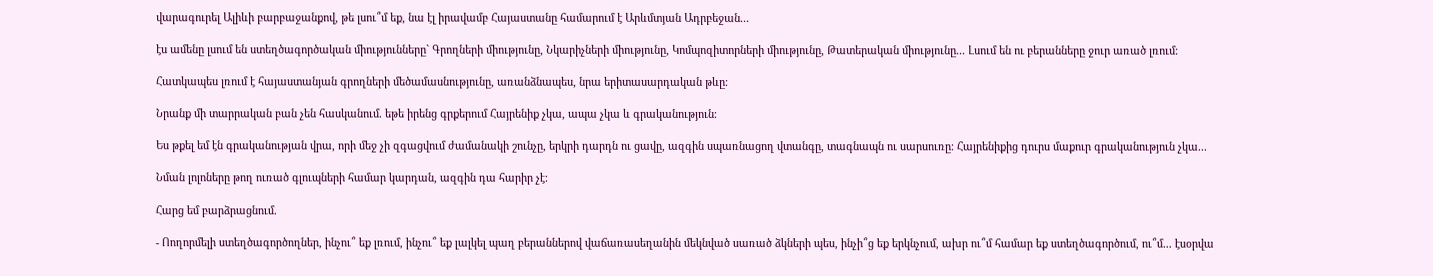վարագուրել Ալիևի բարբաջանքով, թե լսու՞մ եք, նա էլ իրավամբ Հայաստանը համարում է Արևմտյան Ադրբեջան...

էս ամենը լսում են ստեղծագործական միությունները` Գրողների միությունը, Նկարիչների միությունը, Կոմպոզիտորների միությունը, Թատերական միությունը... Լսում են ու բերանները ջուր առած լռում։

Հատկապես լռում է հայաստանյան գրողների մեծամասնությունը, առանձնապես, նրա երիտասարդական թևը։

Նրանք մի տարրական բան չեն հասկանում. եթե իրենց գրքերում Հայրենիք չկա, ապա չկա և գրականություն։

Ես թքել եմ էն գրականության վրա, որի մեջ չի զգացվում ժամանակի շունչը, երկրի դարդն ու ցավը, ազգին սպառնացող վտանգը, տագնապն ու սարսուռը։ Հայրենիքից դուրս մաքուր գրականություն չկա...

Նման լոլոները թող ուռած գլուպների համար կարդան, ազգին դա հարիր չէ։

Հարց եմ բարձրացնում.

- Ոողորմելի ստեղծագործողներ, ինչու՞ եք լռում, ինչու՞ եք լալկել պաղ բերաններով վաճառասեղանին մեկնված սառած ձկների պես, ինչի՞ց եք երկնչում, ախր ու՞մ համար եք ստեղծագործում, ու՞մ... էսօրվա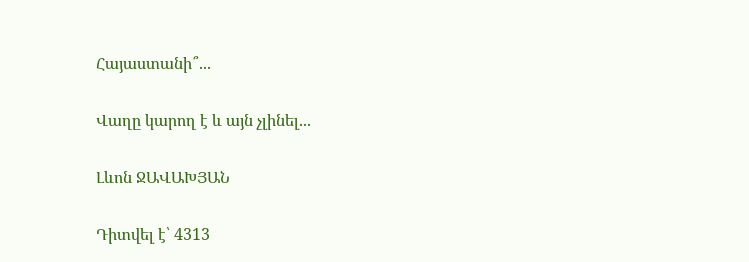Հայաստանի՞...

Վաղը կարող է և այն չլինել...

Լևոն ՋԱՎԱԽՅԱՆ

Դիտվել է՝ 4313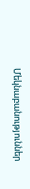Մեկնաբանություններ